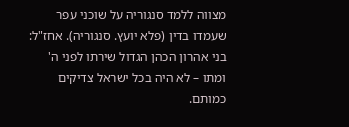מצווה ללמד סנגוריה על שוכני עפר שעמדו בדין (פלא יועץ. סנגוריה). אחז"ל: בני אהרון הכהן הגדול שירתו לפני ה' ומתו – לא היה בכל ישראל צדיקים כמותם.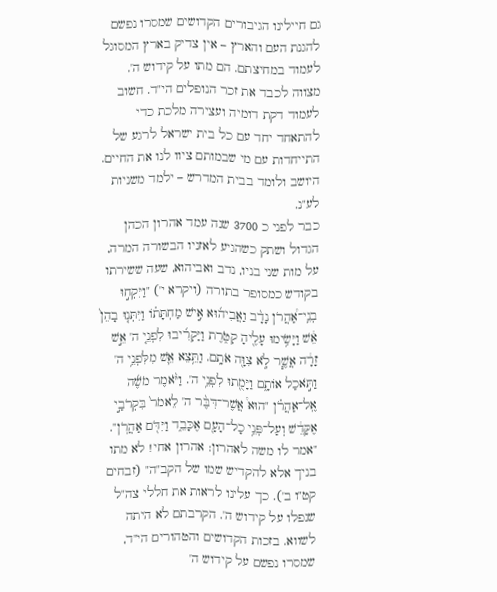גם חיילינו הגיבורים הקדושים שמסרו נפשם להגנת העם והארץ – אין צדיק בארץ המסוגל לעמוד במחיצתם. הם מתו על קידוש ה'.
מצווה לכבד את זכר הנופלים הי"ד. חשוב לעמוד דקת דומיה ועצירה מלכת כדי להתאחד יחד עם כל בית ישראל לרגע של התייחדות עם מי שבמותם ציוו לנו את החיים. היושב ולומד בבית המדרש – ילמד משניות לע"נ.
כבר לפני כ 3700 שנה עמד אהרון הכהן הגדול ושתק כשהגיע לאזניו הבשורה המרה, על מות שני בניו, נדב ואביהוא, שעה ששירתו בקודש כמסופר בתורה (ויקרא י') "וַיִּקְח֣וּ בְנֵֽי־אַ֠הֲרֹן נָדָ֨ב וַאֲבִיה֜וּא אִ֣ישׁ מַחְתָּת֗וֹ וַיִּתְּנ֤וּ בָהֵן֙ אֵ֔שׁ וַיָּשִׂ֥ימוּ עָלֶ֖יהָ קְטֹ֑רֶת וַיַּקְרִ֜יבוּ לִפְנֵ֤י ה' אֵ֣שׁ זָרָ֔ה אֲשֶׁ֧ר לֹ֦א צִוָּ֖ה אֹתָֽם. וַתֵּ֥צֵא אֵ֛שׁ מִלִּפְנֵ֥י ה' וַתֹּ֣אכַל אוֹתָ֑ם וַיָּמֻ֖תוּ לִפְנֵ֥י ה'. וַיֹּ֨אמֶר מֹשֶׁ֜ה אֶֽל־אַהֲרֹ֗ן "הוּא֩ אֲשֶׁר־דִּבֶּ֨ר ה' לֵאמֹר֙ בִּקְרֹבַ֣י אֶקָּדֵ֔שׁ וְעַל־פְּנֵ֥י כָל־הָעָ֖ם אֶכָּבֵ֑ד וַיִּדֹּ֖ם אַהֲרֹֽן".
"אמר לו משה לאהרון: אהרון אחי! לא מתו בניך אלא להקדיש שמו של הקב"ה" (זבחים קט"ו ב'). כך עלינו לראות את חללי צה"ל שנפלו על קידוש ה'. הקרבתם לא היתה לשווא. בזכות הקדושים והטהורים הי"ד, שמסרו נפשם על קידוש ה'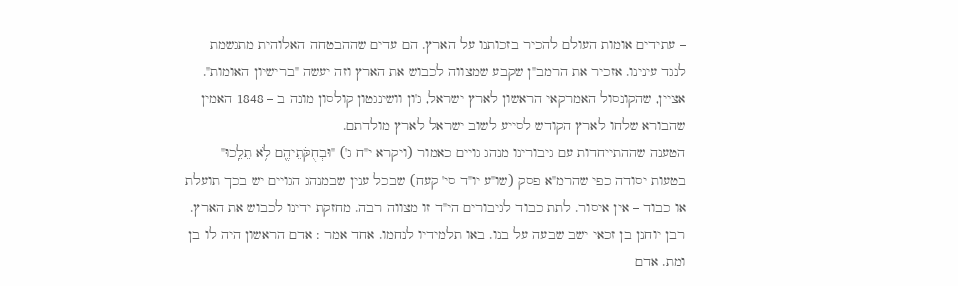– עתידים אומות העולם להכיר בזכותנו על הארץ. הם עדים שההבטחה האלוהית מתגשמת לנגד עינינו. אזכיר את הרמב"ן שקבע שמצווה לכבוש את הארץ וזה יעשה "ברישיון האומות". אציין, שהקונסול האמרקאי הראשון לארץ ישראל, ג'ון וושינגטון קולסון מונה ב – 1848 האמין שהבורא שלחו לארץ הקודש לסייע לשוב ישראל לארץ מולדתם.
הטענה שההתייחדות עם גיבורינו מנהג גויים כאמור (ויקרא י"ח ג') "וּבְחֻקֹּתֵיהֶ֖ם לֹ֥א תֵלֵֽכוּ" בטעות יסודה כפי שהרמ"א פסק (שו"ע יו"ד סי' קעח) שבכל ענין שבמנהג הגויים יש בכך תועלת או כבוד – אין איסור. לתת כבוד לגיבורים הי"ד זו מצווה רבה. מחזקת ידינו לכבוש את הארץ.
רבן יוחנן בן זכאי ישב שבעה על בנו. באו תלמידיו לנחמו. אחד אמר : אדם הראשון היה לו בן ומת. אדם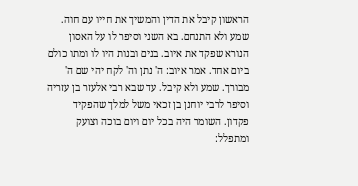הראשון קיבל את הדין והמשיך את חייו עם חוה. שמע ולא התנחם. בא השני וסיפר לו על האסון הנורא שפקד את איוב. בנים ובנות היו לו ומתו כולם ביום אחד. אמר איוב: ה' נתן וה' לקח יהי שם ה' מבורך. שמע ולא קיבל. עד שבא רבי אלעזר בן עזריה וסיפר לרבי יוחנן בן זכאי משל למלך שהפקיד פקדון. השומר היה בכל יום ויום בוכה וצועק ומתפלל: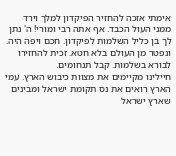אימתי אזכה להחזיר הפיקדון למלך וירד ממני העול הכבד. אף אתה רבי ומורי! ה' נתן לך בן כליל השלמות לפיקדון. חכם ויפה היה. ונפטר מן העולם בלא חטא. זכית להחזירו לבורא בשלמות. קבל תנחומים.
חיילינו מקיימים את מצוות כיבוש הארץ. עמי הארץ רואים את נס תקומת ישראל ומבינים שארץ ישראל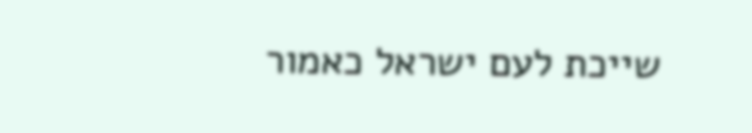שייכת לעם ישראל כאמור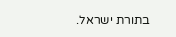בתורת ישראל.